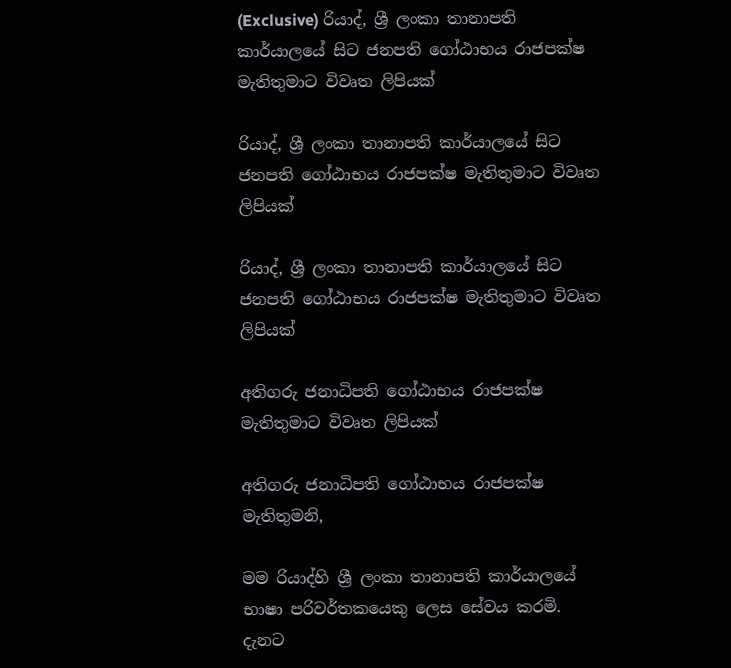(Exclusive) රියාද්, ශ්‍රී ලංකා තානාපති කාර්යාලයේ සිට ජනපති ගෝඨාභය රාජපක්ෂ මැතිතුමාට විවෘත ලිපියක්

රියාද්, ශ්‍රී ලංකා තානාපති කාර්යාලයේ සිට ජනපති ගෝඨාභය රාජපක්ෂ මැතිතුමාට විවෘත ලිපියක්

රියාද්, ශ්‍රී ලංකා තානාපති කාර්යාලයේ සිට ජනපති ගෝඨාභය රාජපක්ෂ මැතිතුමාට විවෘත ලිපියක්

අතිගරු ජනාධිපති ගෝඨාභය රාජපක්ෂ මැතිතුමාට විවෘත ලිපියක්

අතිගරු ජනාධිපති ගෝඨාභය රාජපක්ෂ මැතිතුමනි,

මම රියාද්හි ශ්‍රී ලංකා තානාපති කාර්යාලයේ භාෂා පරිවර්තකයෙකු ලෙස සේවය කරමි. දැනට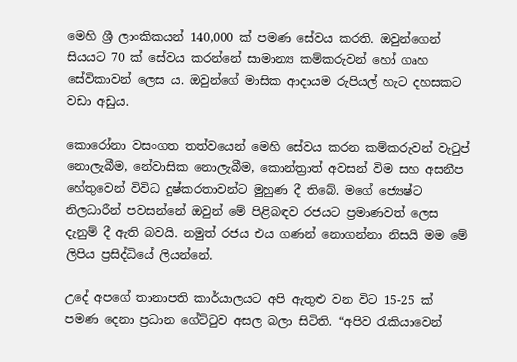මෙහි ශ්‍රී ලාංකිකයන් 140,000 ක් පමණ සේවය කරති. ඔවුන්ගෙන් සියයට 70 ක් සේවය කරන්නේ සාමාන්‍ය කම්කරුවන් හෝ ගෘහ සේවිකාවන් ලෙස ය. ඔවුන්ගේ මාසික ආදායම රුපියල් හැට දහසකට වඩා අඩුය.

කොරෝනා වසංගත තත්වයෙන් මෙහි සේවය කරන කම්කරුවන් වැටුප් නොලැබීම, නේවාසික නොලැබීම, කොන්ත්‍රාත් අවසන් විම සහ අසනීප හේතුවෙන් විවිධ දුෂ්කරතාවන්ට මුහුණ දී තිබේ. මගේ ජ්‍යෙෂ්ට නිලධාරීන් පවසන්නේ ඔවුන් මේ පිළිබඳව රජයට ප්‍රමාණවත් ලෙස දැනුම් දී ඇති බවයි. නමුත් රජය එය ගණන් නොගන්නා නිසයි මම මේ ලිපිය ප්‍රසිද්ධියේ ලියන්නේ.

උදේ අපගේ තානාපති කාර්යාලයට අපි ඇතුළු වන විට 15-25 ක් පමණ දෙනා ප්‍රධාන ගේට්ටුව අසල බලා සිටිති. “අපිව රැකියාවෙන්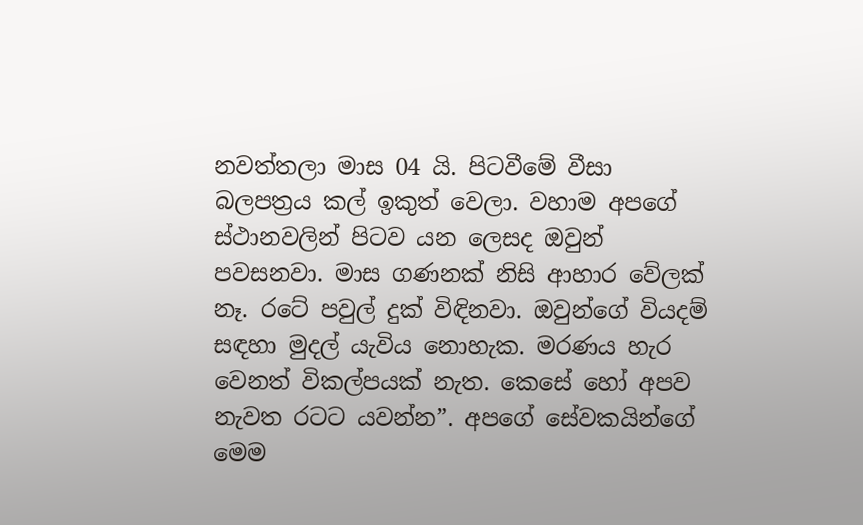නවත්තලා මාස 04 යි. පිටවීමේ වීසා බලපත්‍රය කල් ඉකුත් වෙලා. වහාම අපගේ ස්ථානවලින් පිටව යන ලෙසද ඔවුන් පවසනවා. මාස ගණනක් නිසි ආහාර වේලක් නෑ. රටේ පවුල් දුක් විඳිනවා. ඔවුන්ගේ වියදම් සඳහා මුදල් යැවිය නොහැක. මරණය හැර වෙනත් විකල්පයක් නැත. කෙසේ හෝ අපව නැවත රටට යවන්න”. අපගේ සේවකයින්ගේ මෙම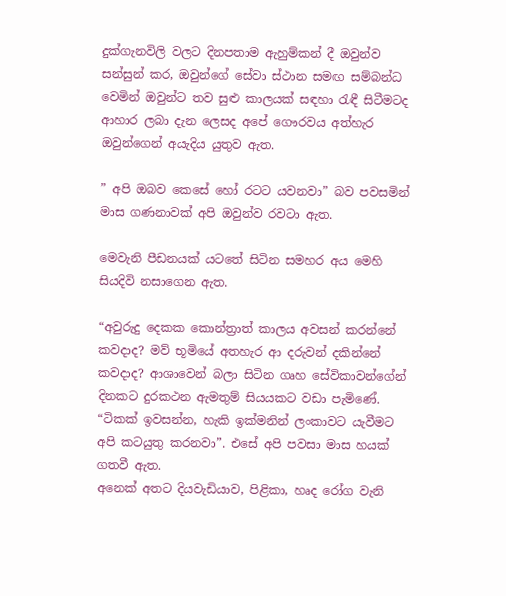දුක්ගැනවිලි වලට දිනපතාම ඇහුම්කන් දී ඔවුන්ව සන්සුන් කර, ඔවුන්ගේ සේවා ස්ථාන සමඟ සම්බන්ධ වෙමින් ඔවුන්ට තව සුළු කාලයක් සඳහා රැඳී සිටීමටද ආහාර ලබා දැන ලෙසද අපේ ගෞරවය අත්හැර ඔවුන්ගෙන් අයැදිය යුතුව ඇත.

” අපි ඔබව කෙසේ හෝ රටට යවනවා” බව පවසමින් මාස ගණනාවක් අපි ඔවුන්ව රවටා ඇත.

මෙවැනි පීඩනයක් යටතේ සිටින සමහර අය මෙහි සියදිවි නසාගෙන ඇත.

“අවුරුදු දෙකක කොන්ත්‍රාත් කාලය අවසන් කරන්නේ කවදාද? මව් භූමියේ අතහැර ආ දරුවන් දකින්නේ කවදාද? ආශාවෙන් බලා සිටින ගෘහ සේවිකාවන්ගේන් දිනකට දුරකථන ඇමතුම් සියයකට වඩා පැමිණේ. “ටිකක් ඉවසන්න, හැකි ඉක්මනින් ලංකාවට යැවීමට අපි කටයුතු කරනවා”. එසේ අපි පවසා මාස හයක් ගතවී ඇත.
අනෙක් අතට දියවැඩියාව, පිළිකා, හෘද රෝග වැනි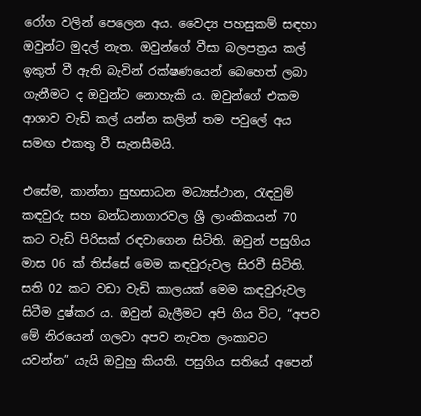රෝග වලින් පෙලෙන අය. වෛද්‍ය පහසුකම් සඳහා ඔවුන්ට මුදල් නැත. ඔවුන්ගේ වීසා බලපත්‍රය කල් ඉකුත් වී ඇති බැවින් රක්ෂණයෙන් බෙහෙත් ලබා ගැනීමට ද ඔවුන්ට නොහැකි ය. ඔවුන්ගේ එකම ආශාව වැඩි කල් යන්න කලින් තම පවුලේ අය සමඟ එකතු වී සැනසීමයි.

එසේම, කාන්තා සුභසාධන මධ්‍යස්ථාන, රැඳවුම් කඳවුරු සහ බන්ධනාගාරවල ශ්‍රී ලාංකිකයන් 70 කට වැඩි පිරිසක් රඳවාගෙන සිටිති. ඔවුන් පසුගිය මාස 06 ක් තිස්සේ මෙම කඳවුරුවල සිරවී සිටිති. සති 02 කට වඩා වැඩි කාලයක් මෙම කඳවුරුවල සිටීම දුෂ්කර ය. ඔවුන් බැලීමට අපි ගිය විට, “අපව මේ නිරයෙන් ගලවා අපව නැවත ලංකාවට යවන්න” යැයි ඔවුහු කියති. පසුගිය සතියේ අපෙන්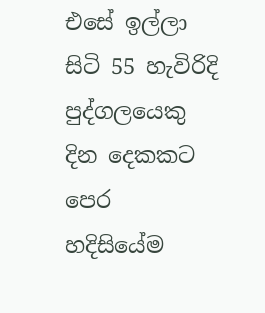එසේ ඉල්ලා සිටි 55 හැවිරිදි පුද්ගලයෙකු දින දෙකකට පෙර හදිසියේම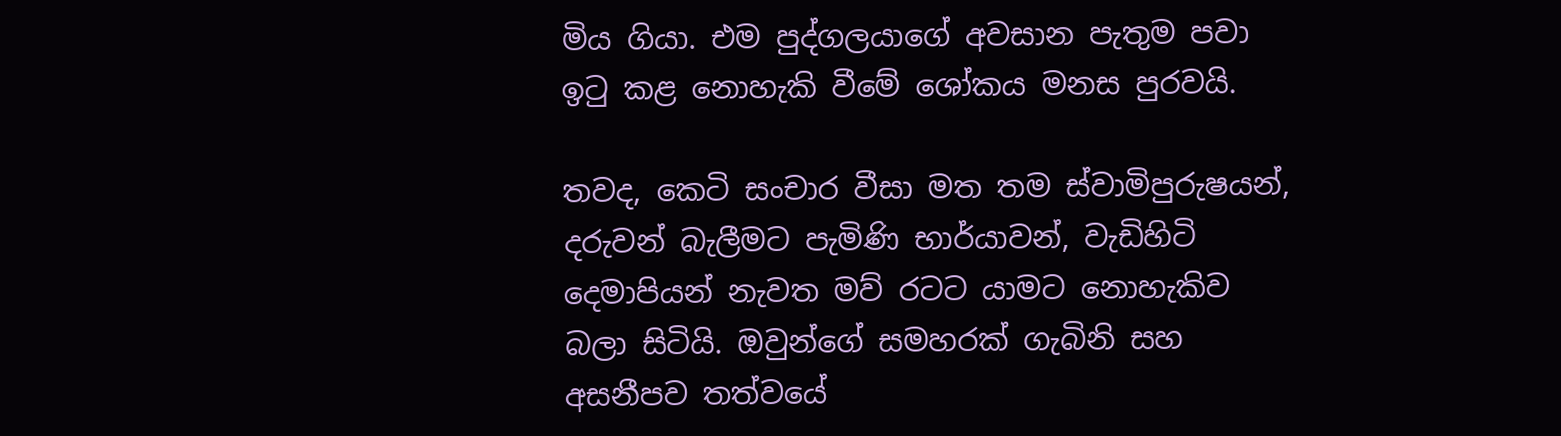මිය ගියා. එම පුද්ගලයාගේ අවසාන පැතුම පවා ඉටු කළ නොහැකි වීමේ ශෝකය මනස පුරවයි.

තවද, කෙටි සංචාර වීසා මත තම ස්වාමිපුරුෂයන්, දරුවන් බැලීමට පැමිණි භාර්යාවන්, වැඩිහිටි දෙමාපියන් නැවත මව් රටට යාමට නොහැකිව බලා සිටියි. ඔවුන්ගේ සමහරක් ගැබිනි සහ අසනීපව තත්වයේ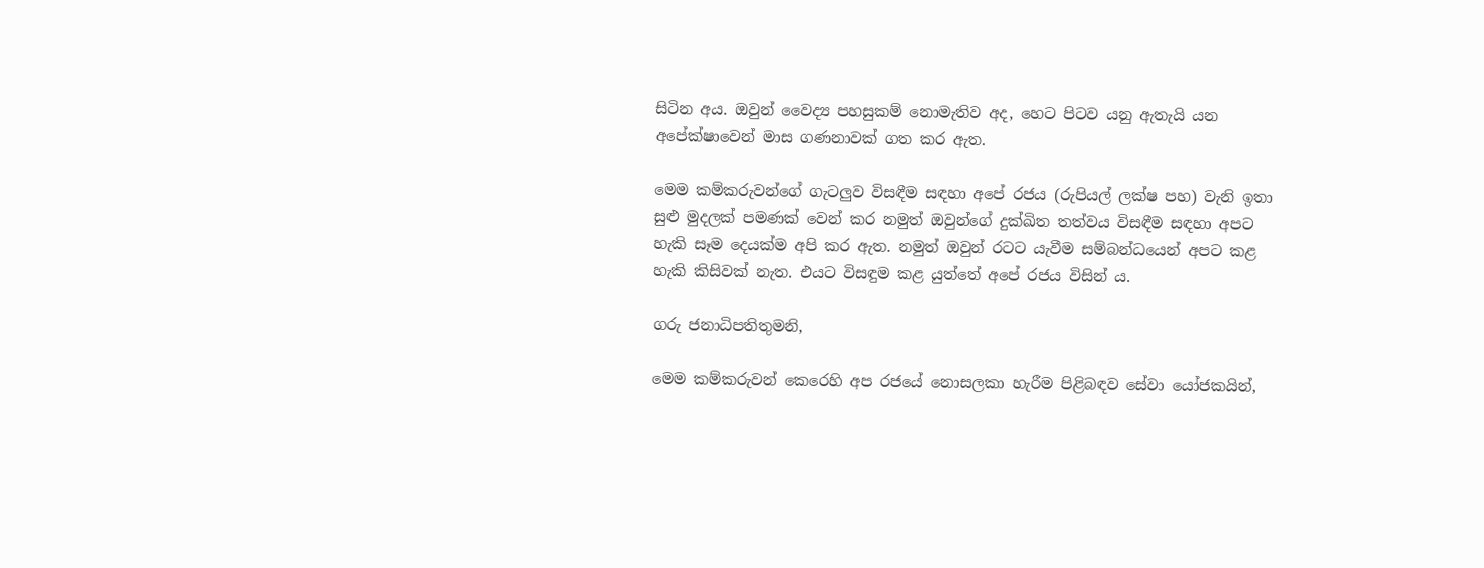සිටින අය. ඔවුන් වෛද්‍ය පහසුකම් නොමැතිව අද, හෙට පිටව යනු ඇතැයි යන අපේක්ෂාවෙන් මාස ගණනාවක් ගත කර ඇත.

මෙම කම්කරුවන්ගේ ගැටලුව විසඳීම සඳහා අපේ රජය (රුපියල් ලක්ෂ පහ) වැනි ඉතා සුළු මුදලක් පමණක් වෙන් කර නමුත් ඔවුන්ගේ දුක්ඛිත තත්වය විසඳීම සඳහා අපට හැකි සෑම දෙයක්ම අපි කර ඇත. නමුත් ඔවුන් රටට යැවීම සම්බන්ධයෙන් අපට කළ හැකි කිසිවක් නැත. එයට විසඳුම කළ යුත්තේ අපේ රජය විසින් ය.

ගරු ජනාධිපතිතුමනි,

මෙම කම්කරුවන් කෙරෙහි අප රජයේ නොසලකා හැරීම පිළිබඳව සේවා යෝජකයින්,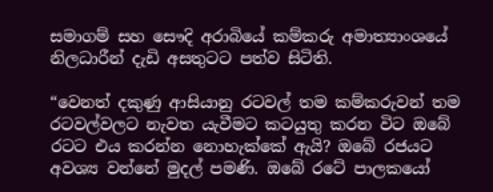සමාගම් සහ සෞදි අරාබියේ කම්කරු අමාත්‍යාංශයේ නිලධාරීන් දැඩි අසතුටට පත්ව සිටිති.

“වෙනත් දකුණු ආසියානු රටවල් තම කම්කරුවන් තම රටවල්වලට නැවත යැවීමට කටයුතු කරන විට ඔබේ රටට එය කරන්න නොහැක්කේ ඇයි? ඔබේ රජයට අවශ්‍ය වන්නේ මුදල් පමණි. ඔබේ රටේ පාලකයෝ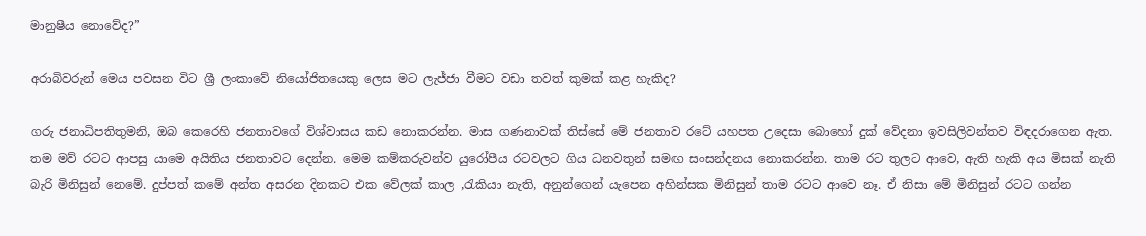මානුෂීය නොවේද?”

අරාබිවරුන් මෙය පවසන විට ශ්‍රී ලංකාවේ නියෝජිතයෙකු ලෙස මට ලැජ්ජා වීමට වඩා තවත් කුමක් කළ හැකිද?

ගරු ජනාධිපතිතුමනි, ඔබ කෙරෙහි ජනතාවගේ විශ්වාසය කඩ නොකරන්න. මාස ගණනාවක් තිස්සේ මේ ජනතාව රටේ යහපත උදෙසා බොහෝ දුක් වේදනා ඉවසිලිවන්තව විඳදරාගෙන ඇත. තම මව් රටට ආපසු යාමෙ අයිතිය ජනතාවට දෙන්න. මෙම කම්කරුවන්ව යුරෝපීය රටවලට ගිය ධනවතුන් සමඟ සංසන්දනය නොකරන්න. තාම රට තුලට ආවෙ, ඇති හැකි අය මිසක් නැති බැරි මිනිසුන් නෙමේ. දුප්පත් කමේ අන්ත අසරන දිනකට එක වේලක් කාල ,රැකියා නැති, අනුන්ගෙන් යැපෙන අහින්සක මිනිසුන් තාම රටට ආවෙ නෑ. ඒ නිසා මේ මිනිසුන් රටට ගන්න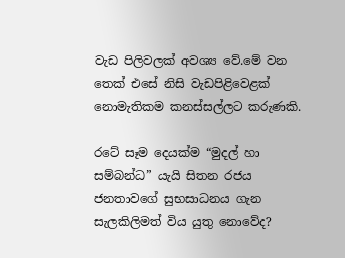වැඩ පිලිවලක් අවශ්‍ය වේ.මේ වන තෙක් එසේ නිසි වැඩපිළිවෙළක් නොමැතිකම කනස්සල්ලට කරුණකි.

රටේ සෑම දෙයක්ම “මුදල් හා සම්බන්ධ” යැයි සිතන රජය ජනතාවගේ සුභසාධනය ගැන සැලකිලිමත් විය යුතු නොවේද?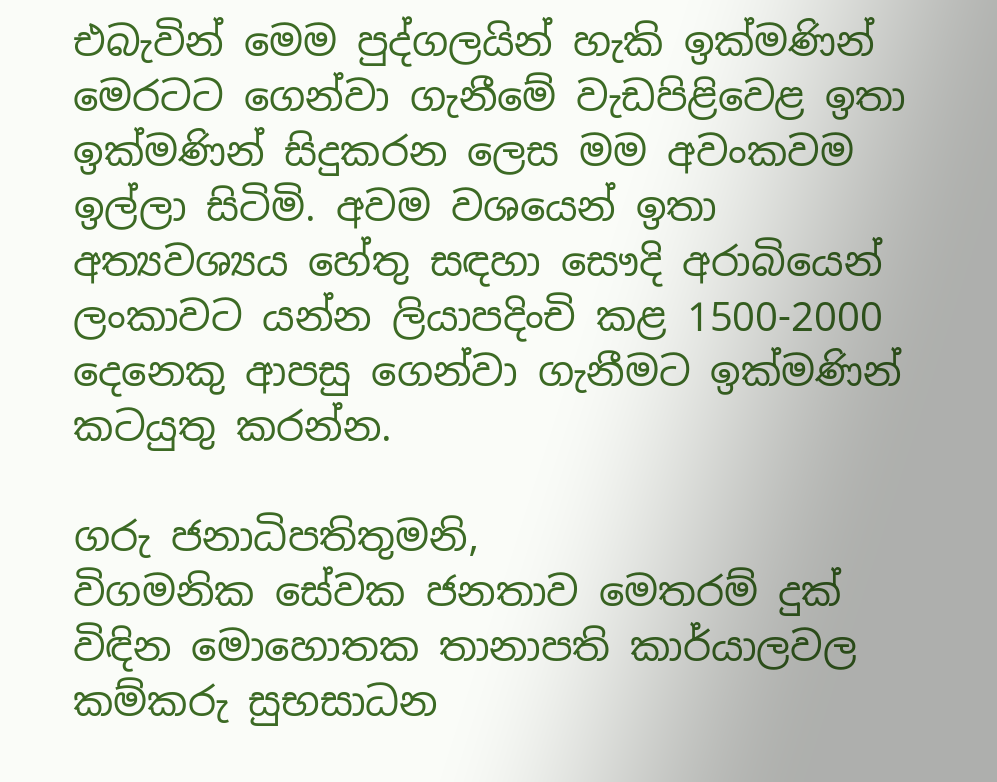එබැවින් මෙම පුද්ගලයින් හැකි ඉක්මණින් මෙරටට ගෙන්වා ගැනීමේ වැඩපිළිවෙළ ඉතා ඉක්මණින් සිදුකරන ලෙස මම අවංකවම ඉල්ලා සිටිමි. අවම වශයෙන් ඉතා අත්‍යවශ්‍යය හේතු සඳහා සෞදි අරාබියෙන් ලංකාවට යන්න ලියාපදිංචි කළ 1500-2000 දෙනෙකු ආපසු ගෙන්වා ගැනීමට ඉක්මණින් කටයුතු කරන්න.

ගරු ජනාධිපතිතුමනි,
විගමනික සේවක ජනතාව මෙතරම් දුක් විඳින මොහොතක තානාපති කාර්යාලවල කම්කරු සුභසාධන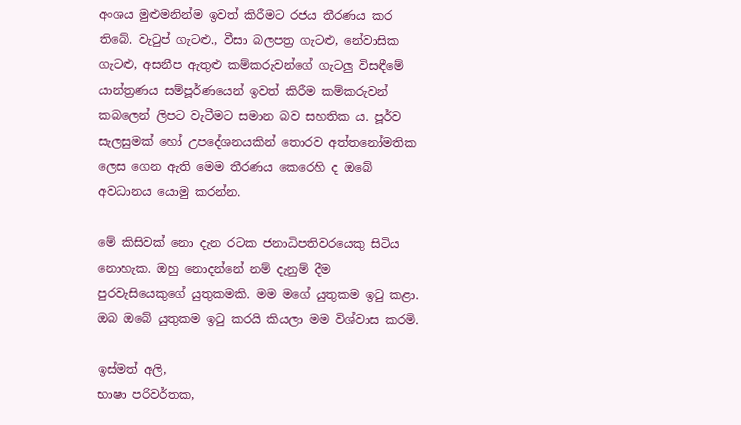අංශය මුළුමනින්ම ඉවත් කිරීමට රජය තීරණය කර තිබේ. වැටුප් ගැටළු., වීසා බලපත්‍ර ගැටළු, නේවාසික ගැටළු, අසනීප ඇතුළු කම්කරුවන්ගේ ගැටලු විසඳීමේ යාන්ත්‍රණය සම්පූර්ණයෙන් ඉවත් කිරීම කම්කරුවන් කබලෙන් ලිපට වැටීමට සමාන බව සහතික ය. පූර්ව සැලසුමක් හෝ උපදේශනයකින් තොරව අත්තනෝමතික ලෙස ගෙන ඇති මෙම තීරණය කෙරෙහි ද ඔබේ අවධානය යොමු කරන්න.

මේ කිසිවක් නො දැන රටක ජනාධිපතිවරයෙකු සිටිය නොහැක. ඔහු නොදන්නේ නම් දැනුම් දීම පුරවැසියෙකුගේ යුතුකමකි. මම මගේ යුතුකම ඉටු කළා. ඔබ ඔබේ යුතුකම ඉටු කරයි කියලා මම විශ්වාස කරමි.

ඉස්මත් අලි,
භාෂා පරිවර්තක,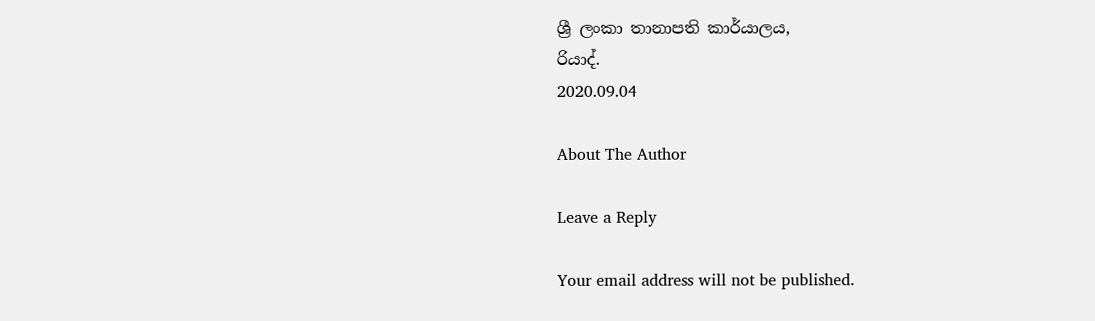ශ්‍රී ලංකා තානාපති කාර්යාලය,
රියාද්.
2020.09.04

About The Author

Leave a Reply

Your email address will not be published.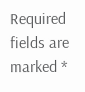Required fields are marked *